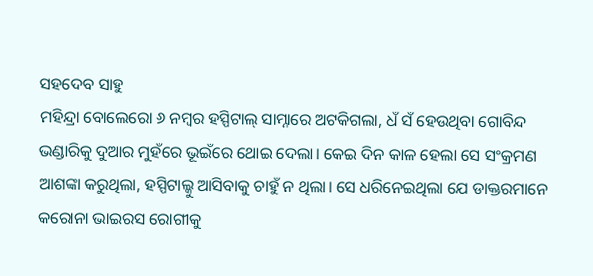ସହଦେବ ସାହୁ
ମହିନ୍ଦ୍ରା ବୋଲେରୋ ୬ ନମ୍ବର ହସ୍ପିଟାଲ୍ ସାମ୍ନାରେ ଅଟକିଗଲା, ଧଁ ସଁ ହେଉଥିବା ଗୋବିନ୍ଦ ଭଣ୍ଡାରିକୁ ଦୁଆର ମୁହଁରେ ଭୂଇଁରେ ଥୋଇ ଦେଲା। କେଇ ଦିନ କାଳ ହେଲା ସେ ସଂକ୍ରମଣ ଆଶଙ୍କା କରୁଥିଲା, ହସ୍ପିଟାଲ୍କୁ ଆସିବାକୁ ଚାହୁଁ ନ ଥିଲା। ସେ ଧରିନେଇଥିଲା ଯେ ଡାକ୍ତରମାନେ କରୋନା ଭାଇରସ ରୋଗୀକୁ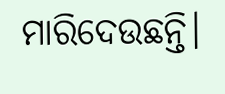ମାରିଦେଉଛନ୍ତି।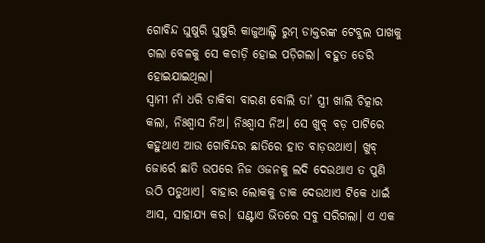ଗୋବିନ୍ଦ ଘୁଷୁରି ଘୁଷୁରି କାଜୁଆଲ୍ଟି ରୁମ୍ ଡାକ୍ତରଙ୍କ ଟେବୁଲ ପାଖକୁ ଗଲା ବେଳକୁ ସେ କଚାଡ଼ି ହୋଇ ପଡ଼ିଗଲା। ବହୁତ ଡେରି ହୋଇଯାଇଥିଲା।
ସ୍ବାମୀ ନାଁ ଧରି ଡାକିବା ବାରଣ ବୋଲି ତା’ ସ୍ତ୍ରୀ ଖାଲି ଚିତ୍କାର କଲା, ନିଃଶ୍ୱାସ ନିଅ। ନିଃଶ୍ୱାସ ନିଅ। ସେ ଖୁବ୍ ବଡ଼ ପାଟିରେ କହୁଥାଏ ଆଉ ଗୋବିନ୍ଦର ଛାତିରେ ହାତ ବାଡ଼ଉଥାଏ। ଖୁବ୍ ଜୋର୍ରେ ଛାତି ଉପରେ ନିଜ ଓଜନକୁ ଲଦି ଦେଉଥାଏ ତ ପୁଣି ଉଠି ପଡୁଥାଏ। ବାହାର ଲୋକକୁ ଡାକ ଦେଉଥାଏ ଟିକେ ଧାଇଁ ଆସ, ସାହାଯ୍ୟ କର। ଘଣ୍ଟାଏ ଭିତରେ ସବୁ ସରିଗଲା। ଏ ଏକ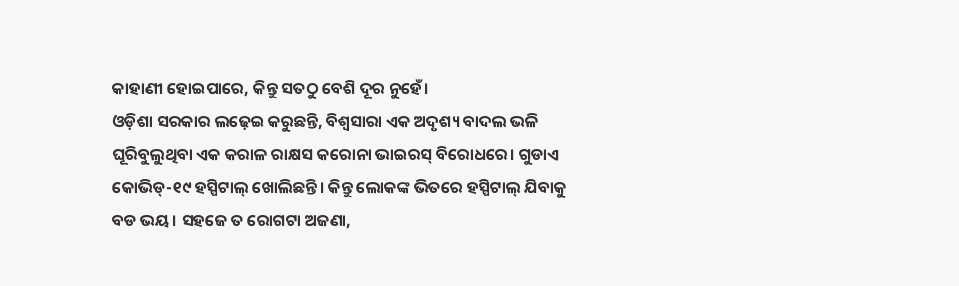କାହାଣୀ ହୋଇପାରେ, କିନ୍ତୁ ସତଠୁ ବେଶି ଦୂର ନୁହେଁ।
ଓଡ଼ିଶା ସରକାର ଲଢ଼େଇ କରୁଛନ୍ତି, ବିଶ୍ୱସାରା ଏକ ଅଦୃଶ୍ୟ ବାଦଲ ଭଳି ଘୂରିବୁଲୁଥିବା ଏକ କରାଳ ରାକ୍ଷସ କରୋନା ଭାଇରସ୍ ବିରୋଧରେ। ଗୁଡାଏ କୋଭିଡ୍-୧୯ ହସ୍ପିଟାଲ୍ ଖୋଲିଛନ୍ତି। କିନ୍ତୁ ଲୋକଙ୍କ ଭିତରେ ହସ୍ପିଟାଲ୍ ଯିବାକୁ ବଡ ଭୟ। ସହଜେ ତ ରୋଗଟା ଅଜଣା,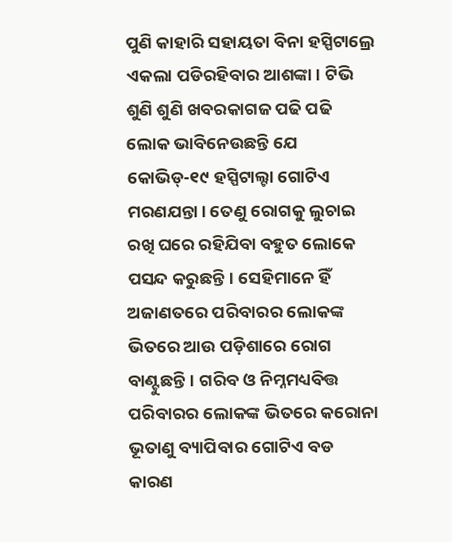ପୁଣି କାହାରି ସହାୟତା ବିନା ହସ୍ପିଟାଲ୍ରେ ଏକଲା ପଡିରହିବାର ଆଶଙ୍କା। ଟିଭି ଶୁଣି ଶୁଣି ଖବରକାଗଜ ପଢି ପଢି ଲୋକ ଭାବିନେଉଛନ୍ତି ଯେ କୋଭିଡ୍-୧୯ ହସ୍ପିଟାଲ୍ଟା ଗୋଟିଏ ମରଣଯନ୍ତା। ତେଣୁ ରୋଗକୁ ଲୁଚାଇ ରଖି ଘରେ ରହିଯିବା ବହୁତ ଲୋକେ ପସନ୍ଦ କରୁଛନ୍ତି। ସେହିମାନେ ହିଁ ଅଜାଣତରେ ପରିବାରର ଲୋକଙ୍କ ଭିତରେ ଆଉ ପଡ଼ିଶାରେ ରୋଗ ବାଣ୍ଟୁଛନ୍ତି। ଗରିବ ଓ ନିମ୍ନମଧ୍ୟବିତ୍ତ ପରିବାରର ଲୋକଙ୍କ ଭିତରେ କରୋନା ଭୂତାଣୁ ବ୍ୟାପିବାର ଗୋଟିଏ ବଡ କାରଣ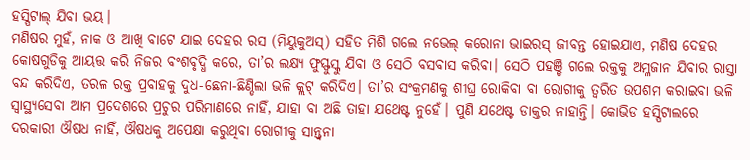ହସ୍ପିଟାଲ୍ ଯିବା ଭୟ।
ମଣିଷର ମୁହଁ, ନାକ ଓ ଆଖି ବାଟେ ଯାଇ ଦେହର ରସ (ମିୟୁକୁଅସ୍) ସହିତ ମିଶି ଗଲେ ନଭେଲ୍ କରୋନା ଭାଇରସ୍ ଜୀବନ୍ତ ହୋଇଯାଏ, ମଣିଷ ଦେହର କୋଷଗୁଡିକୁ ଆୟତ୍ତ କରି ନିଜର ବଂଶବୃଦ୍ଧି କରେ, ତା’ର ଲକ୍ଷ୍ୟ ଫୁସ୍ଫୁସ୍କୁ ଯିବା ଓ ସେଠି ବସବାସ କରିବା। ସେଠି ପହଞ୍ଚି ଗଲେ ରକ୍ତକୁ ଅମ୍ଳଜାନ ଯିବାର ରାସ୍ତା ବନ୍ଦ କରିଦିଏ, ତରଳ ରକ୍ତ ପ୍ରବାହକୁ ଦୁଧ-ଛେନା-ଛିଣ୍ଡିଲା ଭଳି କ୍ଲଟ୍ କରିଦିଏ। ତା’ର ସଂକ୍ରମଣକୁ ଶୀଘ୍ର ରୋକିବା ବା ରୋଗୀକୁ ତ୍ୱରିତ ଉପଶମ କରାଇବା ଭଳି ସ୍ବାସ୍ଥ୍ୟସେବା ଆମ ପ୍ରଦେଶରେ ପ୍ରଚୁର ପରିମାଣରେ ନାହିଁ, ଯାହା ବା ଅଛି ତାହା ଯଥେଷ୍ଟ ନୁହେଁ। ପୁଣି ଯଥେଷ୍ଟ ଡାକ୍ତର ନାହାନ୍ତି। କୋଭିଡ ହସ୍ପିଟାଲରେ ଦରକାରୀ ଔଷଧ ନାହିଁ, ଔଷଧକୁ ଅପେକ୍ଷା କରୁଥିବା ରୋଗୀକୁ ସାନ୍ତ୍ୱନା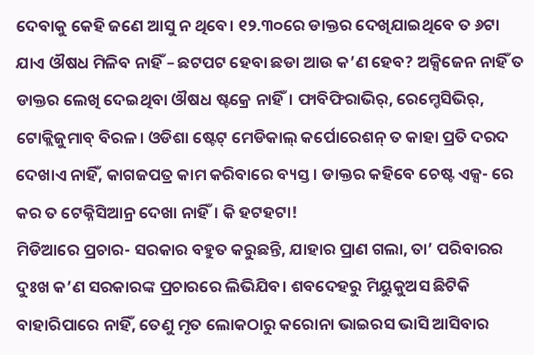ଦେବାକୁ କେହି ଜଣେ ଆସୁ ନ ଥିବେ। ୧୨.୩୦ରେ ଡାକ୍ତର ଦେଖିଯାଇଥିବେ ତ ୬ଟା ଯାଏ ଔଷଧ ମିଳିବ ନାହିଁ – ଛଟପଟ ହେବା ଛଡା ଆଉ କ’ଣ ହେବ? ଅକ୍ସିଜେନ ନାହିଁ ତ ଡାକ୍ତର ଲେଖି ଦେଇଥିବା ଔଷଧ ଷ୍ଟକ୍ରେ ନାହିଁ। ଫାବିଫିରାଭିର୍, ରେମ୍ଡେସିଭିର୍, ଟୋକ୍ଲିଜୁମାବ୍ ବିରଳ। ଓଡିଶା ଷ୍ଟେଟ୍ ମେଡିକାଲ୍ କର୍ପୋରେଶନ୍ ତ କାହା ପ୍ରତି ଦରଦ ଦେଖାଏ ନାହିଁ, କାଗଜପତ୍ର କାମ କରିବାରେ ବ୍ୟସ୍ତ। ଡାକ୍ତର କହିବେ ଚେଷ୍ଟ ଏକ୍ସ- ରେ କର ତ ଟେକ୍ନିସିଆନ୍ର ଦେଖା ନାହିଁ। କି ହଟହଟା!
ମିଡିଆରେ ପ୍ରଚାର- ସରକାର ବହୁତ କରୁଛନ୍ତି, ଯାହାର ପ୍ରାଣ ଗଲା, ତା’ ପରିବାରର ଦୁଃଖ କ’ଣ ସରକାରଙ୍କ ପ୍ରଚାରରେ ଲିଭିଯିବ। ଶବଦେହରୁ ମିୟୁକୁଅସ ଛିଟିକି ବାହାରିପାରେ ନାହିଁ, ତେଣୁ ମୃତ ଲୋକଠାରୁ କରୋନା ଭାଇରସ ଭାସି ଆସିବାର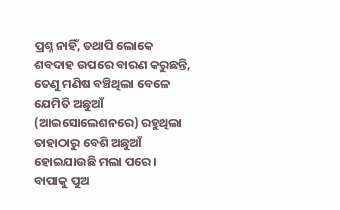ପ୍ରଶ୍ନ ନାହିଁ, ତଥାପି ଲୋକେ ଶବଦାହ ଉପରେ ବାରଣ କରୁଛନ୍ତି, ତେଣୁ ମଣିଷ ବଞ୍ଚିଥିଲା ବେଳେ ଯେମିତି ଅଛୁଆଁ (ଆଇସୋଲେଶନରେ) ରହୁଥିଲା ତାହାଠାରୁ ବେଶି ଅଛୁଆଁ ହୋଇଯାଉଛି ମଲା ପରେ। ବାପାକୁ ପୁଅ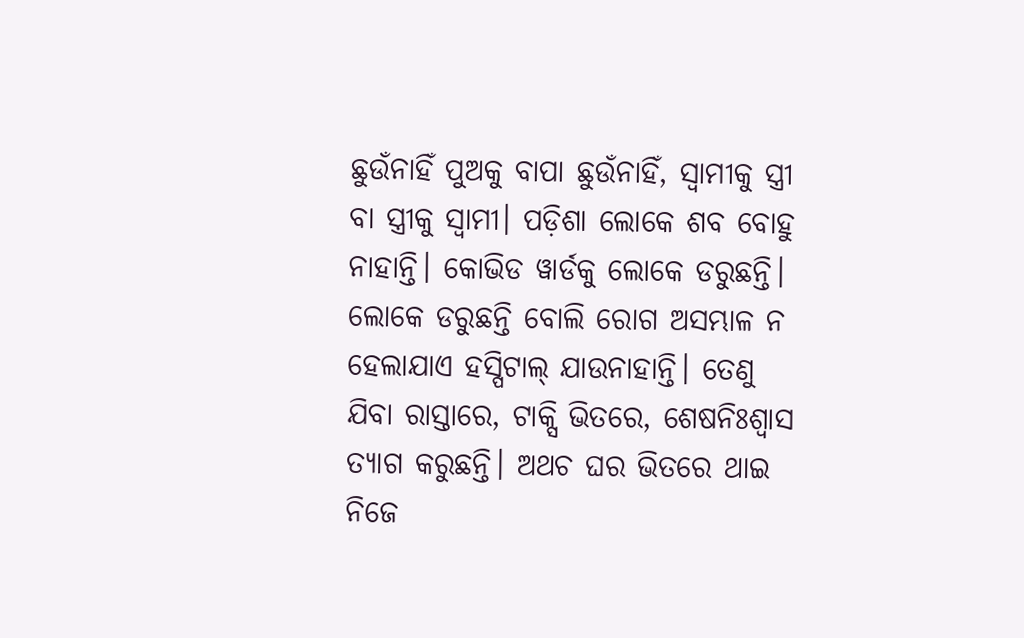ଛୁଉଁନାହିଁ ପୁଅକୁ ବାପା ଛୁଉଁନାହିଁ, ସ୍ବାମୀକୁ ସ୍ତ୍ରୀ ବା ସ୍ତ୍ରୀକୁ ସ୍ବାମୀ। ପଡ଼ିଶା ଲୋକେ ଶବ ବୋହୁ ନାହାନ୍ତି। କୋଭିଡ ୱାର୍ଡକୁ ଲୋକେ ଡରୁଛନ୍ତି।
ଲୋକେ ଡରୁଛନ୍ତି ବୋଲି ରୋଗ ଅସମ୍ଭାଳ ନ ହେଲାଯାଏ ହସ୍ପିଟାଲ୍ ଯାଉନାହାନ୍ତି। ତେଣୁ ଯିବା ରାସ୍ତାରେ, ଟାକ୍ସି ଭିତରେ, ଶେଷନିଃଶ୍ୱାସ ତ୍ୟାଗ କରୁଛନ୍ତି। ଅଥଚ ଘର ଭିତରେ ଥାଇ ନିଜେ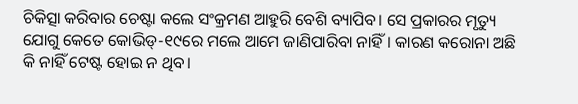ଚିକିତ୍ସା କରିବାର ଚେଷ୍ଟା କଲେ ସଂକ୍ରମଣ ଆହୁରି ବେଶି ବ୍ୟାପିବ। ସେ ପ୍ରକାରର ମୃତ୍ୟୁ ଯୋଗୁ କେତେ କୋଭିଡ୍-୧୯ରେ ମଲେ ଆମେ ଜାଣିପାରିବା ନାହିଁ। କାରଣ କରୋନା ଅଛି କି ନାହିଁ ଟେଷ୍ଟ ହୋଇ ନ ଥିବ।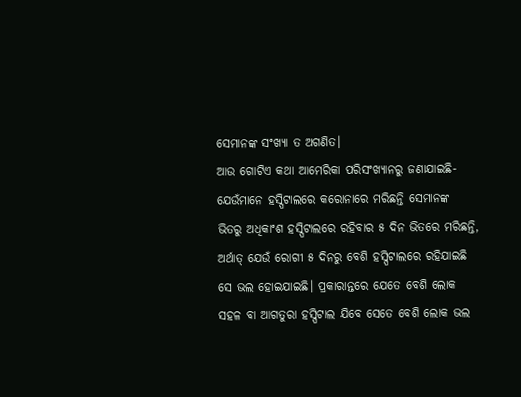ସେମାନଙ୍କ ସଂଖ୍ୟା ତ ଅଗଣିତ।
ଆଉ ଗୋଟିଏ କଥା ଆମେରିକା ପରିସଂଖ୍ୟାନରୁ ଜଣାଯାଇଛି- ଯେଉଁମାନେ ହସ୍ପିଟାଲରେ କରୋନାରେ ମରିଛନ୍ତି ସେମାନଙ୍କ ଭିତରୁ ଅଧିକାଂଶ ହସ୍ପିଟାଲରେ ରହିବାର ୫ ଦିନ ଭିତରେ ମରିଛନ୍ତି, ଅର୍ଥାତ୍ ଯେଉଁ ରୋଗୀ ୫ ଦିନରୁ ବେଶି ହସ୍ପିଟାଲରେ ରହିଯାଇଛି ସେ ଭଲ ହୋଇଯାଇଛି। ପ୍ରକାରାନ୍ତରେ ଯେତେ ବେଶି ଲୋକ ସହଳ ବା ଆଗତୁରା ହସ୍ପିଟାଲ ଯିବେ ସେତେ ବେଶି ଲୋକ ଭଲ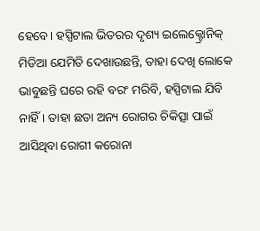ହେବେ। ହସ୍ପିଟାଲ ଭିତରର ଦୃଶ୍ୟ ଇଲେକ୍ଟ୍ରୋନିକ୍ ମିଡିଆ ଯେମିତି ଦେଖାଉଛନ୍ତି, ତାହା ଦେଖି ଲୋକେ ଭାବୁଛନ୍ତି ଘରେ ରହି ବରଂ ମରିବି, ହସ୍ପିଟାଲ ଯିବି ନାହିଁ। ତାହା ଛଡା ଅନ୍ୟ ରୋଗର ଚିକିତ୍ସା ପାଇଁ ଆସିଥିବା ରୋଗୀ କରୋନା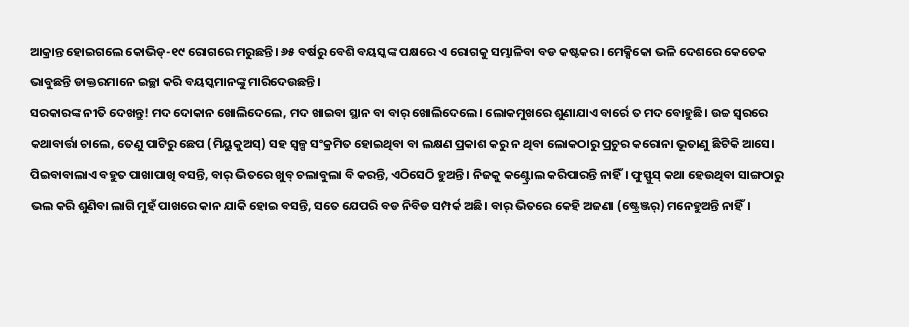ଆକ୍ରାନ୍ତ ହୋଇଗଲେ କୋଭିଡ୍-୧୯ ରୋଗରେ ମରୁଛନ୍ତି। ୬୫ ବର୍ଷରୁ ବେଶି ବୟସ୍କଙ୍କ ପକ୍ଷରେ ଏ ରୋଗକୁ ସମ୍ଭାଳିବା ବଡ କଷ୍ଟକର। ମେକ୍ସିକୋ ଭଳି ଦେଶରେ କେତେକ ଭାବୁଛନ୍ତି ଡାକ୍ତରମାନେ ଇଚ୍ଛା କରି ବୟସ୍କମାନଙ୍କୁ ମାରିଦେଉଛନ୍ତି।
ସରକାରଙ୍କ ନୀତି ଦେଖନ୍ତୁ! ମଦ ଦୋକାନ ଖୋଲିଦେଲେ, ମଦ ଖାଇବା ସ୍ଥାନ ବା ବାର୍ ଖୋଲିଦେଲେ। ଲୋକମୁଖରେ ଶୁଣାଯାଏ ବାର୍ରେ ତ ମଦ ବୋହୁଛି। ଉଚ୍ଚ ସ୍ବରରେ କଥାବାର୍ତ୍ତା ଚାଲେ, ତେଣୁ ପାଟିରୁ ଛେପ (ମିୟୁକୁଅସ୍) ସହ ସ୍ବଳ୍ପ ସଂକ୍ରମିତ ହୋଇଥିବା ବା ଲକ୍ଷଣ ପ୍ରକାଶ କରୁ ନ ଥିବା ଲୋକଠାରୁ ପ୍ରଚୁର କରୋନା ଭୂତାଣୁ ଛିଟିକି ଆସେ। ପିଇବାବାଲାଏ ବହୁତ ପାଖାପାଖି ବସନ୍ତି, ବାର୍ ଭିତରେ ଖୁବ୍ ଚଲାବୁଲା ବି କରନ୍ତି, ଏଠିସେଠି ହୁଅନ୍ତି। ନିଜକୁ କଣ୍ଟ୍ରୋଲ କରିପାରନ୍ତି ନାହିଁ। ଫୁସ୍ଫୁସ୍ କଥା ହେଉଥିବା ସାଙ୍ଗଠାରୁ ଭଲ କରି ଶୁଣିବା ଲାଗି ମୁହଁ ପାଖରେ କାନ ଯାକି ହୋଇ ବସନ୍ତି, ସତେ ଯେପରି ବଡ ନିବିଡ ସମ୍ପର୍କ ଅଛି। ବାର୍ ଭିତରେ କେହି ଅଜଣା (ଷ୍ଟ୍ରେଞ୍ଜର୍) ମନେହୁଅନ୍ତି ନାହିଁ।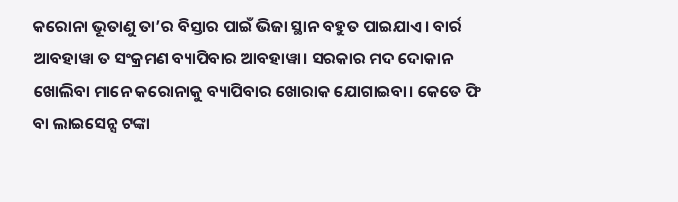କରୋନା ଭୂତାଣୁ ତା’ର ବିସ୍ତାର ପାଇଁ ଭିଜା ସ୍ଥାନ ବହୁତ ପାଇଯାଏ। ବାର୍ର ଆବହାୱା ତ ସଂକ୍ରମଣ ବ୍ୟାପିବାର ଆବହାୱା। ସରକାର ମଦ ଦୋକାନ ଖୋଲିବା ମାନେ କରୋନାକୁ ବ୍ୟାପିବାର ଖୋରାକ ଯୋଗାଇବା। କେତେ ଫି ବା ଲାଇସେନ୍ସ ଟଙ୍କା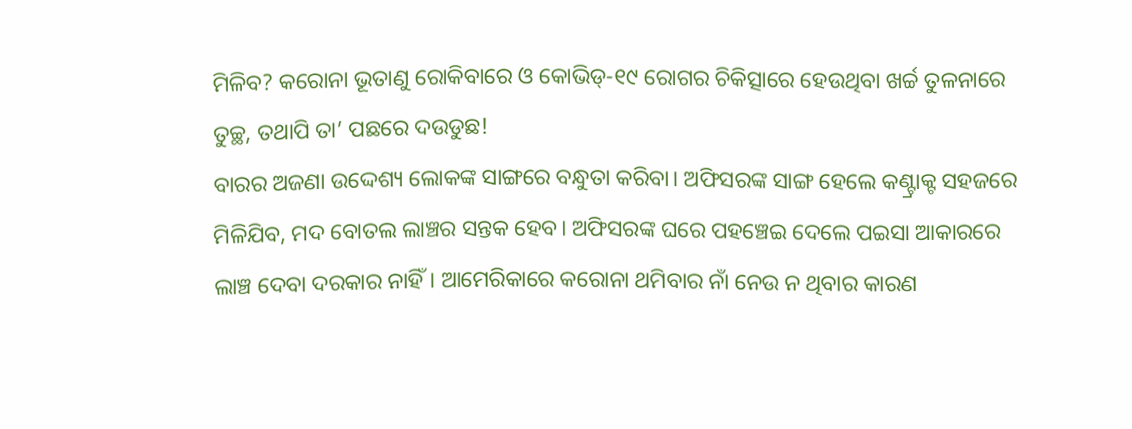ମିଳିବ? କରୋନା ଭୂତାଣୁ ରୋକିବାରେ ଓ କୋଭିଡ୍-୧୯ ରୋଗର ଚିକିତ୍ସାରେ ହେଉଥିବା ଖର୍ଚ୍ଚ ତୁଳନାରେ ତୁଚ୍ଛ, ତଥାପି ତା’ ପଛରେ ଦଉଡୁଛ!
ବାରର ଅଜଣା ଉଦ୍ଦେଶ୍ୟ ଲୋକଙ୍କ ସାଙ୍ଗରେ ବନ୍ଧୁତା କରିବା। ଅଫିସରଙ୍କ ସାଙ୍ଗ ହେଲେ କଣ୍ଟ୍ରାକ୍ଟ ସହଜରେ ମିଳିଯିବ, ମଦ ବୋତଲ ଲାଞ୍ଚର ସନ୍ତକ ହେବ। ଅଫିସରଙ୍କ ଘରେ ପହଞ୍ଚେଇ ଦେଲେ ପଇସା ଆକାରରେ ଲାଞ୍ଚ ଦେବା ଦରକାର ନାହିଁ। ଆମେରିକାରେ କରୋନା ଥମିବାର ନାଁ ନେଉ ନ ଥିବାର କାରଣ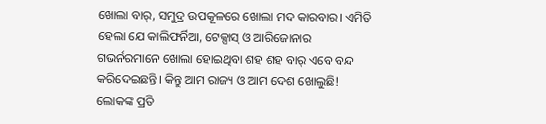ଖୋଲା ବାର୍, ସମୁଦ୍ର ଉପକୂଳରେ ଖୋଲା ମଦ କାରବାର। ଏମିତି ହେଲା ଯେ କାଲିଫର୍ନିଆ, ଟେକ୍ସାସ୍ ଓ ଆରିଜୋନାର ଗଭର୍ନରମାନେ ଖୋଲା ହୋଇଥିବା ଶହ ଶହ ବାର୍ ଏବେ ବନ୍ଦ କରିଦେଇଛନ୍ତି। କିନ୍ତୁ ଆମ ରାଜ୍ୟ ଓ ଆମ ଦେଶ ଖୋଲୁଛି! ଲୋକଙ୍କ ପ୍ରତି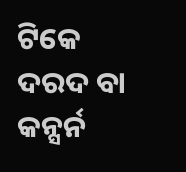ଟିକେ ଦରଦ ବା କନ୍ସର୍ନ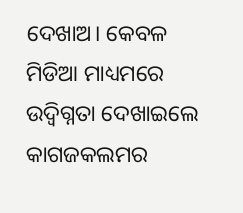ଦେଖାଅ। କେବଳ ମିଡିଆ ମାଧ୍ୟମରେ ଉଦ୍ବିଗ୍ନତା ଦେଖାଇଲେ କାଗଜକଲମର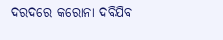ଦରଦରେ କରୋନା ଦବିଯିବ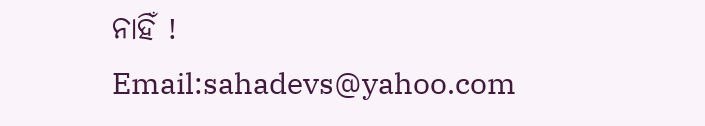ନାହିଁ !
Email:sahadevs@yahoo.com